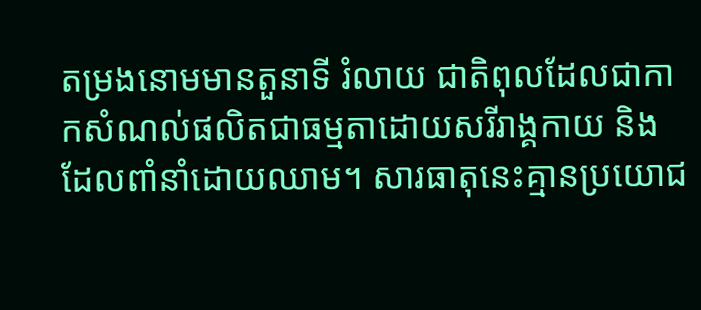តម្រងនោមមានតួនាទី រំលាយ ជាតិពុលដែលជាកាកសំណល់ផលិតជាធម្មតាដោយសរីរាង្គកាយ និងដែលពាំនាំដោយឈាម។ សារធាតុនេះគ្មានប្រយោជ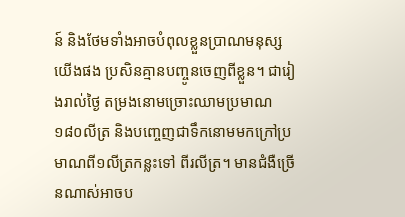ន៍ និងថែមទាំងអាចបំពុលខ្លួនប្រាណមនុស្សយើងផង ប្រសិនគ្មានបញ្ចូនចេញពីខ្លួន។ ជារៀងរាល់ថ្ងៃ តម្រងនោមច្រោះឈាមប្រមាណ១៨០លីត្រ និងបញ្ចេញជាទឹកនោមមកក្រៅប្រមាណពី១លីត្រកន្លះទៅ ពីរលីត្រ។ មានជំងឺច្រើនណាស់អាចប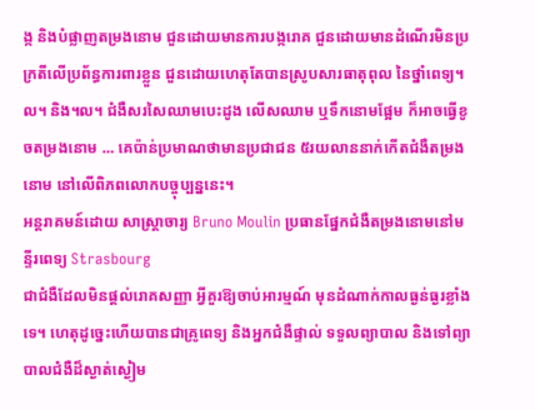ង្ក និងបំផ្លាញតម្រងនោម ជួនដោយមានការបង្ករោគ ជួនដោយមានដំណើរមិនប្រក្រតីលើប្រព័ន្ធការពារខ្លួន ជួនដោយហេតុតែបានស្រូបសារធាតុពុល នៃថ្នាំពេទ្យ។ល។ និង។ល។ ជំងឺសរសៃឈាមបេះដូង លើសឈាម ឬទឹកនោមផ្អែម ក៏អាចធ្វើខូចតម្រងនោម ... គេប៉ាន់ប្រមាណថាមានប្រជាជន ៥រយលាននាក់កើតជំងឺតម្រងនោម នៅលើពិភពលោកបច្ចុប្បន្ននេះ។
អន្តរាគមន៍ដោយ សាស្រ្តាចារ្យ Bruno Moulin ប្រធានផ្នែកជំងឺតម្រងនោមនៅមន្ទីរពេទ្យ Strasbourg
ជាជំងឺដែលមិនផ្តល់រោគសញ្ញា អ្វីគួរឱ្យចាប់អារម្មណ៍ មុនដំណាក់កាលធ្ងន់ធ្ងរខ្លាំងទេ។ ហេតុដូច្នេះហើយបានជាគ្រូពេទ្យ និងអ្នកជំងឺផ្ទាល់ ទទួលព្យាបាល និងទៅព្យាបាលជំងឺដ៏ស្ងាត់ស្ងៀម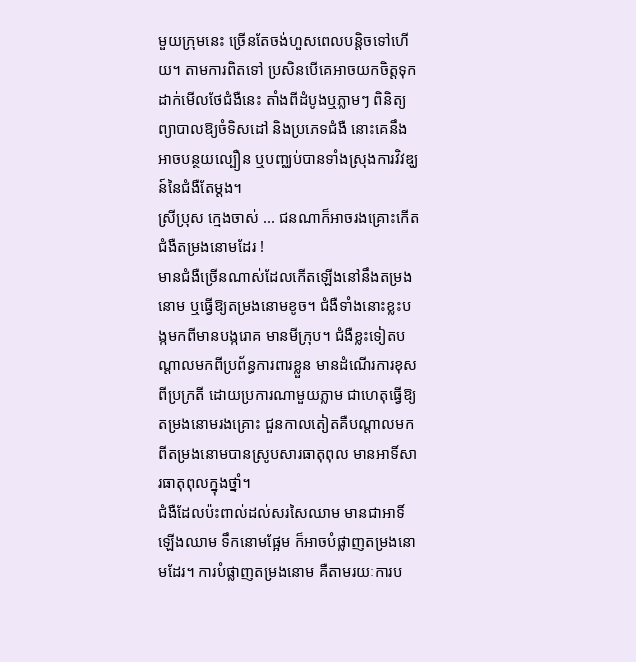មួយក្រុមនេះ ច្រើនតែចង់ហួសពេលបន្តិចទៅហើយ។ តាមការពិតទៅ ប្រសិនបើគេអាចយកចិត្តទុកដាក់មើលថែជំងឺនេះ តាំងពីដំបូងឬភ្លាមៗ ពិនិត្យព្យាបាលឱ្យចំទិសដៅ និងប្រភេទជំងឺ នោះគេនឹងអាចបន្ថយល្បឿន ឬបញ្ឈប់បានទាំងស្រុងការវិវឌ្ឃន៍នៃជំងឺតែម្តង។
ស្រីប្រុស ក្មេងចាស់ ... ជនណាក៏អាចរងគ្រោះកើតជំងឺតម្រងនោមដែរ !
មានជំងឺច្រើនណាស់ដែលកើតឡើងនៅនឹងតម្រងនោម ឬធ្វើឱ្យតម្រងនោមខូច។ ជំងឺទាំងនោះខ្លះបង្កមកពីមានបង្ករោគ មានមីក្រុប។ ជំងឺខ្លះទៀតបណ្តាលមកពីប្រព័ន្ធការពារខ្លួន មានដំណើរការខុសពីប្រក្រតី ដោយប្រការណាមួយភ្លាម ជាហេតុធ្វើឱ្យតម្រងនោមរងគ្រោះ ជួនកាលតៀតគឺបណ្តាលមកពីតម្រងនោមបានស្រូបសារធាតុពុល មានអាទិ៍សារធាតុពុលក្នុងថ្នាំ។
ជំងឺដែលប៉ះពាល់ដល់សរសៃឈាម មានជាអាទិ៍ ឡើងឈាម ទឹកនោមផ្អែម ក៏អាចបំផ្លាញតម្រងនោមដែរ។ ការបំផ្លាញតម្រងនោម គឺតាមរយៈការប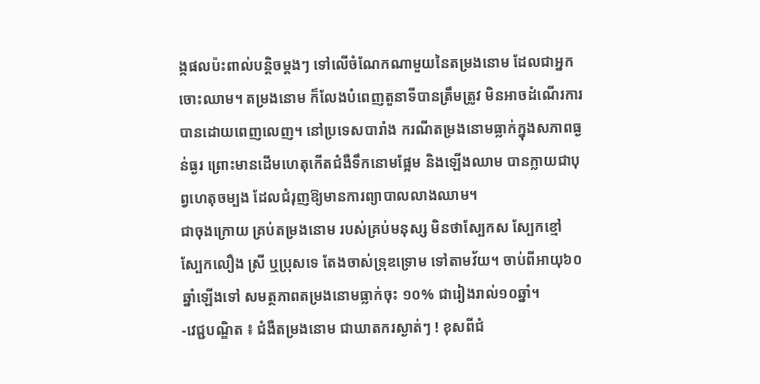ង្កផលប៉ះពាល់បន្តិចម្តងៗ ទៅលើចំណែកណាមួយនៃតម្រងនោម ដែលជាអ្នកចោះឈាម។ តម្រងនោម ក៏លែងបំពេញតួនាទីបានត្រឹមត្រូវ មិនអាចដំណើរការបានដោយពេញលេញ។ នៅប្រទេសបារាំង ករណីតម្រងនោមធ្លាក់ក្នុងសភាពធ្ងន់ធ្ងរ ព្រោះមានដើមហេតុកើតជំងឺទឹកនោមផ្អែម និងឡើងឈាម បានក្លាយជាបុព្វហេតុចម្បង ដែលជំរុញឱ្យមានការព្យាបាលលាងឈាម។
ជាចុងក្រោយ គ្រប់តម្រងនោម របស់គ្រប់មនុស្ស មិនថាស្បែកស ស្បែកខ្មៅ ស្បែកលឿង ស្រី ឬប្រុសទេ តែងចាស់ទ្រុឌទ្រោម ទៅតាមវ័យ។ ចាប់ពីអាយុ៦០ឆ្នាំឡើងទៅ សមត្ថភាពតម្រងនោមធ្លាក់ចុះ ១០% ជារៀងរាល់១០ឆ្នាំ។
-វេជ្ជបណ្ឌិត ៖ ជំងឺតម្រងនោម ជាឃាតករស្ងាត់ៗ ! ខុសពីជំ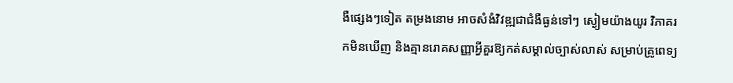ងឺផ្សេងៗទៀត តម្រងនោម អាចសំងំវិវឌ្ឍជាជំងឺធ្ងន់ទៅៗ ស្ងៀមយ៉ាងយូរ វិភាគរកមិនឃើញ និងគ្មានរោគសញ្ញាអ្វីគួរឱ្យកត់សម្គាល់ច្បាស់លាស់ សម្រាប់គ្រូពេទ្យ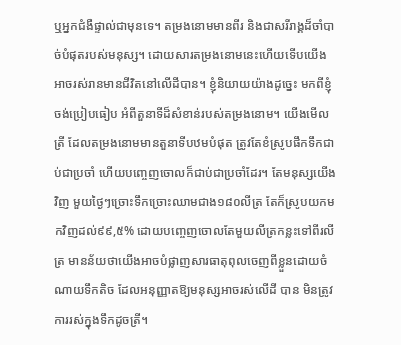ឬអ្នកជំងឺផ្ទាល់ជាមុនទេ។ តម្រងនោមមានពីរ និងជាសរីរាង្គដ៏ចាំបាច់បំផុតរបស់មនុស្ស។ ដោយសារតម្រងនោមនេះហើយទើបយើងអាចរស់រានមានជីវិតនៅលើដីបាន។ ខ្ញុំនិយាយយ៉ាងដូច្នេះ មកពីខ្ញុំចង់ប្រៀបធៀប អំពីតួនាទីដ៏សំខាន់របស់តម្រងនោម។ យើងមើលត្រី ដែលតម្រងនោមមានតួនាទីបឋមបំផុត ត្រូវតែខំស្រូបផឹកទឹកជាប់ជាប្រចាំ ហើយបញ្ចេញចោលក៏ជាប់ជាប្រចាំដែរ។ តែមនុស្សយើងវិញ មួយថ្ងៃៗច្រោះទឹកច្រោះឈាមជាង១៨០លីត្រ តែក៏ស្រូបយកមកវិញដល់៩៩,៥% ដោយបញ្ចេញចោលតែមួយលីត្រកន្លះទៅពីរលីត្រ មានន័យថាយើងអាចបំផ្លាញសារធាតុពុលចេញពីខ្លួនដោយចំណាយទឹកតិច ដែលអនុញ្ញាតឱ្យមនុស្សអាចរស់លើដី បាន មិនត្រូវការរស់ក្នុងទឹកដូចត្រី។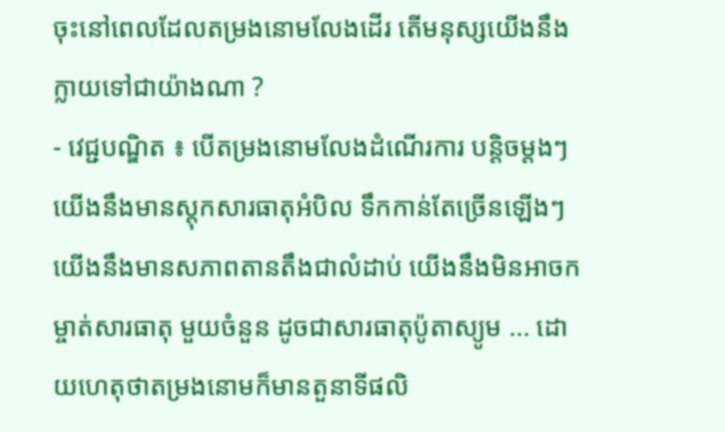ចុះនៅពេលដែលតម្រងនោមលែងដើរ តើមនុស្សយើងនឹងក្លាយទៅជាយ៉ាងណា ?
- វេជ្ជបណ្ឌិត ៖ បើតម្រងនោមលែងដំណើរការ បន្តិចម្តងៗ យើងនឹងមានស្តុកសារធាតុអំបិល ទឹកកាន់តែច្រើនឡើងៗ យើងនឹងមានសភាពតានតឹងជាលំដាប់ យើងនឹងមិនអាចកម្ចាត់សារធាតុ មួយចំនួន ដូចជាសារធាតុប៉ូតាស្យូម ... ដោយហេតុថាតម្រងនោមក៏មានតួនាទីផលិ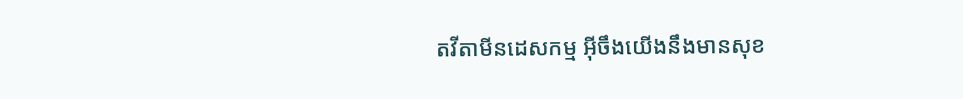តវីតាមីនដេសកម្ម អ៊ីចឹងយើងនឹងមានសុខ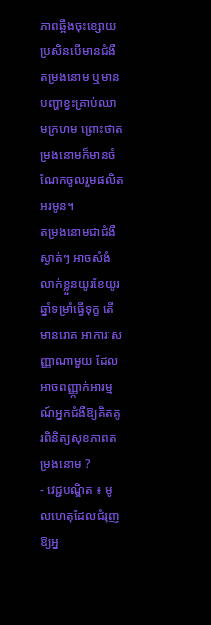ភាពឆ្អឹងចុះខ្សោយប្រសិនបើមានជំងឺតម្រងនោម ឬមានបញ្ហាខ្វះគ្រាប់ឈាមក្រហម ព្រោះថាតម្រងនោមក៏មានចំណែកចូលរួមផលិតអរមូន។
តម្រងនោមជាជំងឺស្ងាត់ៗ អាចសំងំលាក់ខ្លួនយូរខែយូរឆ្នាំទម្រាំធ្វើទុក្ខ តើមានរោគ អាការៈសញ្ញាណាមួយ ដែលអាចពញ្ញា្កក់អារម្មណ៍អ្នកជំងឺឱ្យគិតគូរពិនិត្យសុខភាពតម្រងនោម ?
- វេជ្ជបណ្ឌិត ៖ មូលហេតុដែលជំរុញឱ្យអ្ន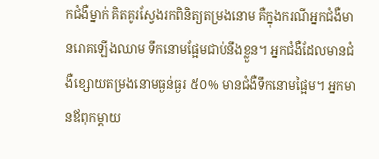កជំងឺម្នាក់ គិតគូរស្វែងរកពិនិត្យតម្រងនោម គឺក្នុងករណីអ្នកជំងឺមានរោគឡើងឈាម ទឹកនោមផ្អែមជាប់នឹងខ្លួន។ អ្នកជំងឺដែលមានជំងឺខ្សោយតម្រងនោមធ្ងន់ធ្ងរ ៥០% មានជំងឺទឹកនោមផ្អៃម។ អ្នកមានឪពុកម្តាយ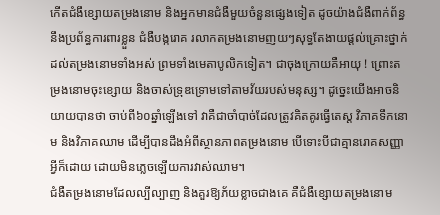កើតជំងឹខ្សោយតម្រងនោម និងអ្នកមានជំងឺមួយចំនួនផ្សេងទៀត ដូចយ៉ាងជំងឺពាក់ព័ន្ធនឹងប្រព័ន្ធការពារខ្លួន ជំងឺបង្ករោគ រលាកតម្រងនោមញយៗសុទ្ធតែងាយផ្តល់គ្រោះថ្នាក់ដល់តម្រងនោមទាំងអស់ ព្រមទាំងមេតាបូលិកទៀត។ ជាចុងក្រោយគឺអាយុ ! ព្រោះតម្រងនោមចុះខ្សោយ និងចាស់ទ្រុឌទ្រោមទៅតាមវ័យរបស់មនុស្ស។ ដូច្នេះយើងអាចនិយាយបានថា ចាប់ពី៦០ឆ្នាំឡើងទៅ វាគឺជាចាំបាច់ដែលត្រូវគិតគូរធ្វើតេស្ត វិភាគទឹកនោម និងវិភាគឈាម ដើម្បីបានដឹងអំពីស្ថានភាពតម្រងនោម បើទោះបីជាគ្មានរោគសញ្ញាអ្វីក៏ដោយ ដោយមិនភ្លេចឡើយការវាស់ឈាម។
ជំងឺតម្រងនោមដែលល្បីល្បាញ និងគួរឱ្យភ័យខ្លាចជាងគេ គឺជំងឺខ្សោយតម្រងនោម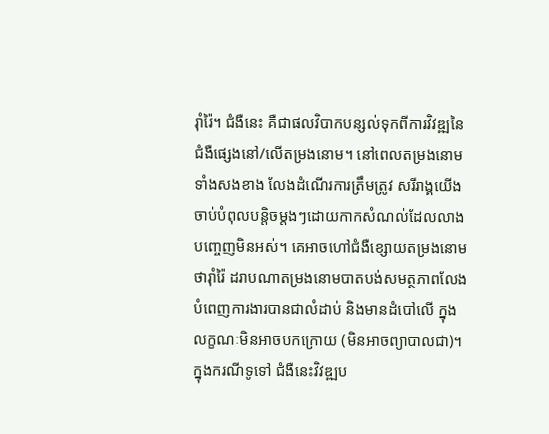រ៉ាំរ៉ៃ។ ជំងឺនេះ គឺជាផលវិបាកបន្សល់ទុកពីការវិវឌ្ឍនៃជំងឺផ្សេងនៅ/លើតម្រងនោម។ នៅពេលតម្រងនោមទាំងសងខាង លែងដំណើរការត្រឹមត្រូវ សរីរាង្គយើង ចាប់បំពុលបន្តិចម្តងៗដោយកាកសំណល់ដែលលាងបញ្ចេញមិនអស់។ គេអាចហៅជំងឺខ្សោយតម្រងនោម ថារ៉ាំរ៉ៃ ដរាបណាតម្រងនោមបាតបង់សមត្ថភាពលែងបំពេញការងារបានជាលំដាប់ និងមានដំបៅលើ ក្នុងលក្ខណៈមិនអាចបកក្រោយ (មិនអាចព្យាបាលជា)។
ក្នុងករណីទូទៅ ជំងឺនេះវិវឌ្ឍប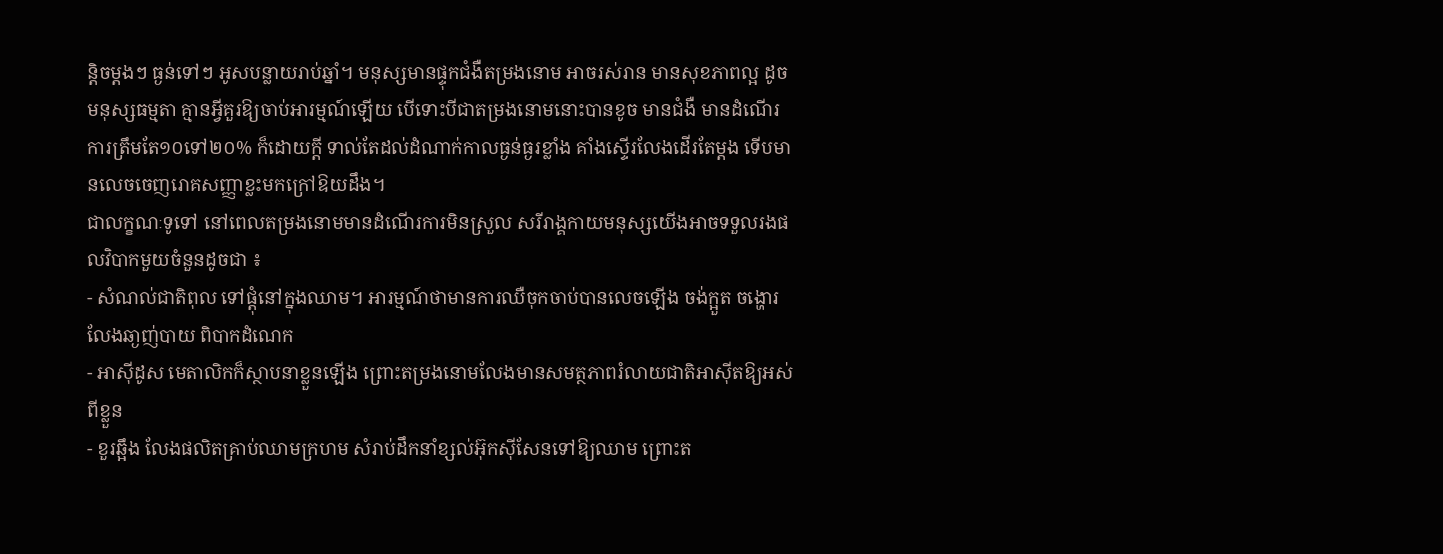ន្តិចម្តងៗ ធ្ងន់ទៅៗ អូសបន្លាយរាប់ឆ្នាំ។ មនុស្សមានផ្ទុកជំងឺតម្រងនោម អាចរស់រាន មានសុខភាពល្អ ដូចមនុស្សធម្មតា គ្មានអ្វីគួរឱ្យចាប់អារម្មណ៍ឡើយ បើទោះបីជាតម្រងនោមនោះបានខូច មានជំងឺ មានដំណើរការត្រឹមតែ១០ទៅ២០% ក៏ដោយក្តី ទាល់តែដល់ដំណាក់កាលធ្ងន់ធ្ងរខ្លាំង គាំងស្ទើរលែងដើរតែម្តង ទើបមានលេចចេញរោគសញ្ញាខ្លះមកក្រៅឱយដឹង។
ជាលក្ខណៈទូទៅ នៅពេលតម្រងនោមមានដំណើរការមិនស្រួល សរីរាង្គកាយមនុស្សយើងអាចទទួលរងផលវិបាកមួយចំនួនដូចជា ៖
- សំណល់ជាតិពុល ទៅផ្តុំនៅក្នុងឈាម។ អារម្មណ៍ថាមានការឈឺចុកចាប់បានលេចឡើង ចង់ក្អួត ចង្ហោរ លែងឆា្ងញ់បាយ ពិបាកដំណេក
- អាស៊ីដូស មេតាលិកក៏ស្ថាបនាខ្លួនឡើង ព្រោះតម្រងនោមលែងមានសមត្ថភាពរំលាយជាតិអាស៊ីតឱ្យអស់ពីខ្លួន
- ខួរឆ្អឹង លែងផលិតគ្រាប់ឈាមក្រហម សំរាប់ដឹកនាំខ្សល់អ៊ុកស៊ីសែនទៅឱ្យឈាម ព្រោះត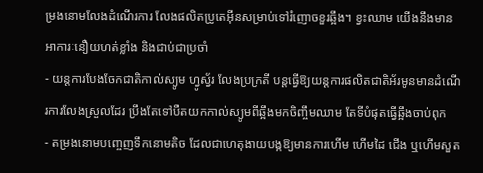ម្រងនោមលែងដំណើរការ លែងផលិតប្រូតេអ៊ីនសម្រាប់ទៅរំញោចខួរឆ្អឹង។ ខ្វះឈាម យើងនឹងមានអាការៈនឿយហត់ខ្លាំង និងជាប់ជាប្រចាំ
- យន្តការបែងចែកជាតិកាល់ស្យូម ហ្វូស្វ័រ លែងប្រក្រតី បន្តធ្វើឱ្យយន្តការផលិតជាតិអ័រមូនមានដំណើរការលែងស្រួលដែរ ប្រឹងតែទៅបឺតយកកាល់ស្យូមពីឆ្អឹងមកចិញ្ចឹមឈាម តែទីបំផុតធ្វើឆ្អឹងចាប់ពុក
- តម្រងនោមបញ្ចេញទឹកនោមតិច ដែលជាហេតុងាយបង្កឱ្យមានការហើម ហើមដៃ ជើង ឬហើមសួត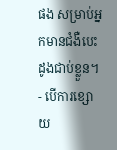ផង សម្រាប់អ្នកមានជំងឺបេះដូងជាប់ខ្លួន។
- បើការខ្សោយ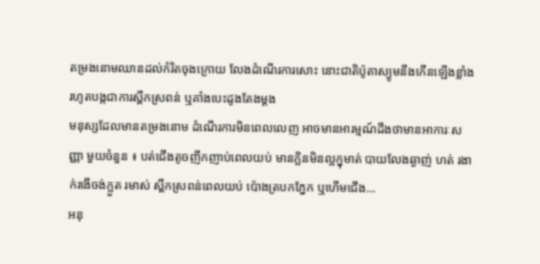តម្រងនោមឈានដល់កំរិតចុងក្រោយ លែងដំណើរការសោះ នោះជាតិប៉ូតាស្យូមនឹងកើនឡើងខ្លាំង រហូតបង្កជាការស្ពឹកស្រពន់ ឬគាំងបេះដូងតែងម្តង
មនុស្សដែលមានតម្រងនោម ដំណើរការមិនពេលលេញ អាចមានអារម្មណ៍ដឹងថាមានអាការៈសញ្ញា មួយចំនួន ៖ បត់ជើងតូចញឹកញាប់ពេលយប់ មានក្លិនមិនល្អក្នុមាត់ បាយលែងឆ្ងាញ់ ហត់ រងាក់រងើចង់ក្អួត រមាស់ ស្ពឹកស្រពន់ពេលយប់ ប៉ោងត្របកភ្នែក ឬហើមជើង...
អនុ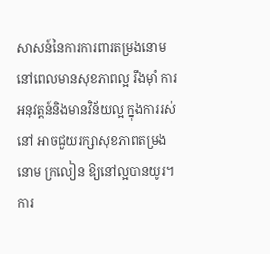សាសន៍នៃការការពារតម្រងនោម
នៅពេលមានសុខភាពល្អ រឹងម៉ាំ ការអនុវត្តន៍និងមានវិន័យល្អ ក្នុងការរស់នៅ អាចជួយរក្សាសុខភាពតម្រងនោម ក្រលៀន ឱ្យនៅល្អបានយូរ។ ការ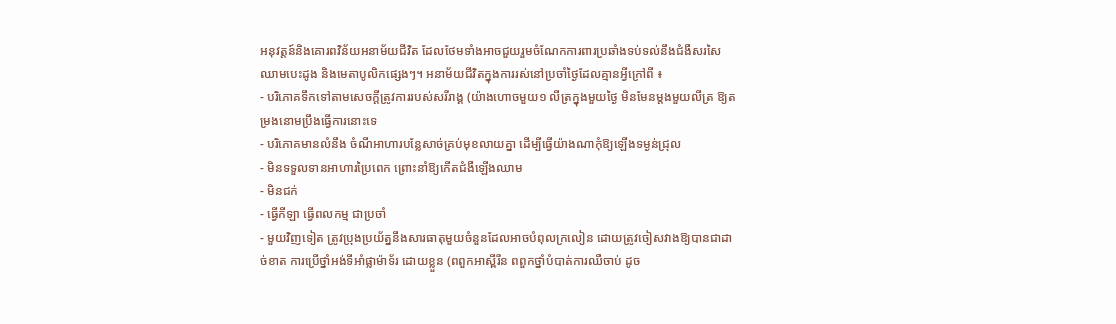អនុវត្តន៍និងគោរពវិន័យអនាម័យជីវិត ដែលថែមទាំងអាចជួយរួមចំណែកការពារប្រឆាំងទប់ទល់នឹងជំងឺសរសៃឈាមបេះដូង និងមេតាបូលិកផ្សេងៗ។ អនាម័យជីវិតក្នុងការរស់នៅប្រចាំថ្ងៃដែលគ្មានអ្វីក្រៅពី ៖
- បរិភោគទឹកទៅតាមសេចក្តីត្រូវការរបស់សរីរាង្គ (យ៉ាងហោចមួយ១ លីត្រក្នុងមួយថ្ងៃ មិនមែនម្តងមួយលីត្រ ឱ្យតម្រងនោមប្រឹងធ្វើការនោះទេ
- បរិភោគមានលំនឹង ចំណីអាហារបន្លែសាច់គ្រប់មុខលាយគ្នា ដើម្បីធ្វើយ៉ាងណាកុំឱ្យឡើងទម្ងន់ជ្រុល
- មិនទទួលទានអាហារប្រៃពេក ព្រោះនាំឱ្យកើតជំងឺឡើងឈាម
- មិនជក់
- ធ្វើកីឡា ធ្វើពលកម្ម ជាប្រចាំ
- មួយវិញទៀត ត្រូវប្រុងប្រយ័ត្ននឹងសារធាតុមួយចំនួនដែលអាចបំពុលក្រលៀន ដោយត្រូវចៀសវាងឱ្យបានជាដាច់ខាត ការប្រើថ្នាំអង់ទីអាំផ្លាម៉ាទ័រ ដោយខ្លួន (ពពួកអាស្ពីរីន ពពួកថ្នាំបំបាត់ការឈឺចាប់ ដូច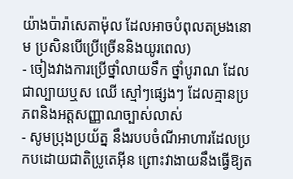យ៉ាងប៉ារ៉ាសេតាម៉ុល ដែលអាចបំពុលតម្រងនោម ប្រសិនបើប្រើច្រើននិងយូរពេល)
- ចៀងវាងការប្រើថ្នាំលាយទឹក ថ្នាំបូរាណ ដែលជាល្បាយឬស ឈើ ស្មៅៗផ្សេងៗ ដែលគ្មានប្រភពនិងអត្តសញ្ញាណច្បាស់លាស់
- សូមប្រុងប្រយ័ត្ន នឹងរបបចំណីអាហារដែលប្រកបដោយជាតិប្រូតេអ៊ីន ព្រោះវាងាយនឹងធ្វើឱ្យត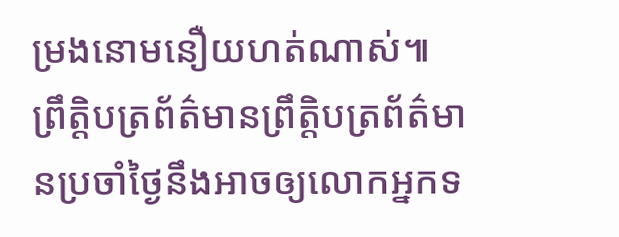ម្រងនោមនឿយហត់ណាស់៕
ព្រឹត្តិបត្រព័ត៌មានព្រឹត្តិបត្រព័ត៌មានប្រចាំថ្ងៃនឹងអាចឲ្យលោកអ្នកទ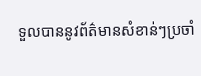ទួលបាននូវព័ត៌មានសំខាន់ៗប្រចាំ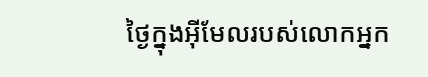ថ្ងៃក្នុងអ៊ីមែលរបស់លោកអ្នក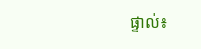ផ្ទាល់៖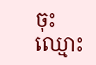ចុះឈ្មោះ